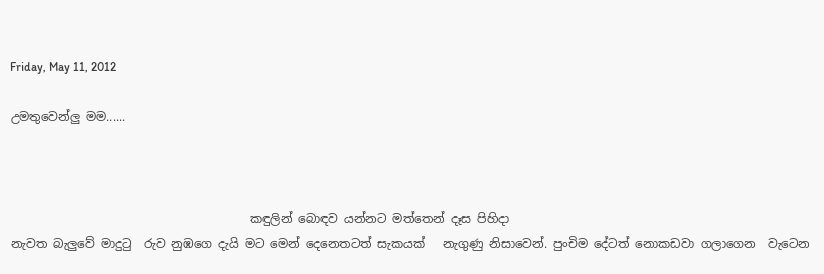Friday, May 11, 2012

උමතුවෙන්ලු මම......



                                        කඳුලින් බොඳව යන්නට මත්තෙන් දෑස පිහිදා
නැවත බැලුවේ මාදුටු  රුව නුඹගෙ දැයි මට මෙන් දෙ‍නෙතටත් සැකයක්   නැගුණු නිසාවෙන්. පුංචිම දේටත් නොකඩවා ගලාගෙන  වැටෙන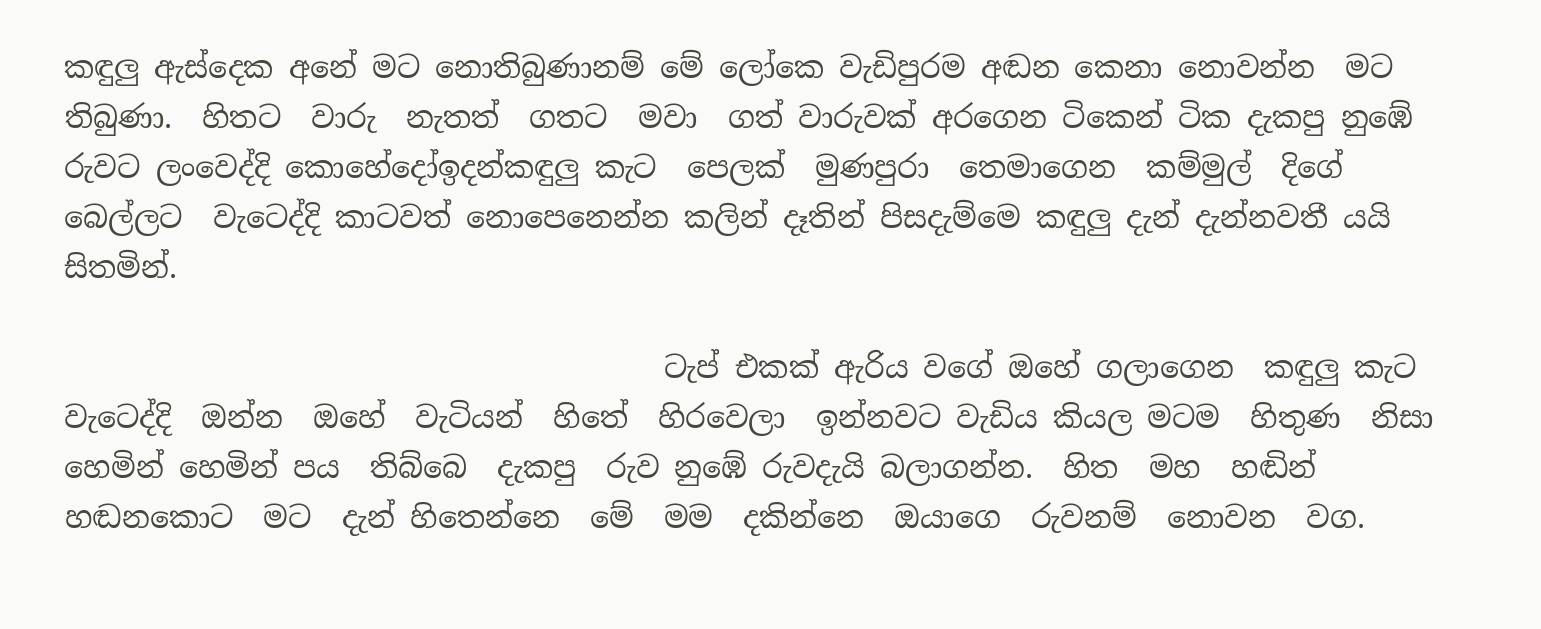කඳුලු ඇස්දෙක අනේ මට නොතිබුණානම් මේ ලෝකෙ වැඩිපුරම අඬන කෙනා නොවන්න  මට  තිබුණා.  හිතට  වාරු  නැතත්  ගතට  මවා  ගත් වාරුවක් අරගෙන ටිකෙන් ටික දැකපු නුඹේ රුවට ලංවෙද්දි කොහේදෝඉදන්කඳුලු කැට  පෙලක්  මුණපුරා  තෙමාගෙන  කම්මුල්  දිගේ  බෙල්ලට  වැටෙද්දි කාටවත් නොපෙනෙන්න කලින් දෑතින් පිසදැම්මෙ කඳුලු දැන් දැන්නවතී යයි සිතමින්.

                                        ටැප් එකක් ඇරිය වගේ ඔහේ ගලාගෙන  කඳුලු කැට වැටෙද්දි  ඔන්න  ඔහේ  වැටියන්  හිතේ  හිරවෙලා  ඉන්නවට වැඩිය කියල මටම  හිතුණ  නිසා හෙමින් හෙමින් පය  තිබ්බෙ  දැකපු  රුව නුඹේ රුවදැයි බලාගන්න.  හිත  මහ  හඬින් හඬනකොට  මට  දැන් හිතෙන්නෙ  මේ  මම  දකින්නෙ  ඔයාගෙ  රුවනම්  නොවන  වග.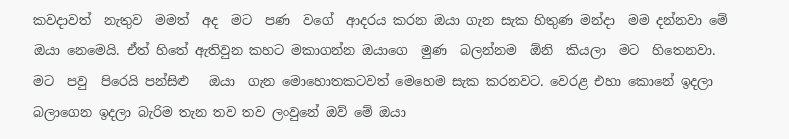කවදාවත්  නැතුව  මමත්  අද  මට  පණ  වගේ  ආදරය කරන ඔයා ගැන සැක හිතුණ මන්දා  මම දන්නවා මේ ඔයා නෙමෙයි. ඒත් හිතේ ඇතිවුන කහට මකාගන්න ඔයාගෙ  මුණ  බලන්නම  ඕනි  කියලා  මට  හිතෙනවා.  මට  පවු  පිරෙයි පන්සිළු   ඔයා  ගැන මොහොතකටවත් මෙහෙම සැක කරනවට. වෙරළ එහා කොනේ ඉදලා බලාගෙන ඉදලා බැරිම තැන තව තව ලංවුනේ ඔව් මේ ඔයා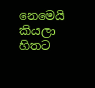නෙමෙයි කියලා  හිතට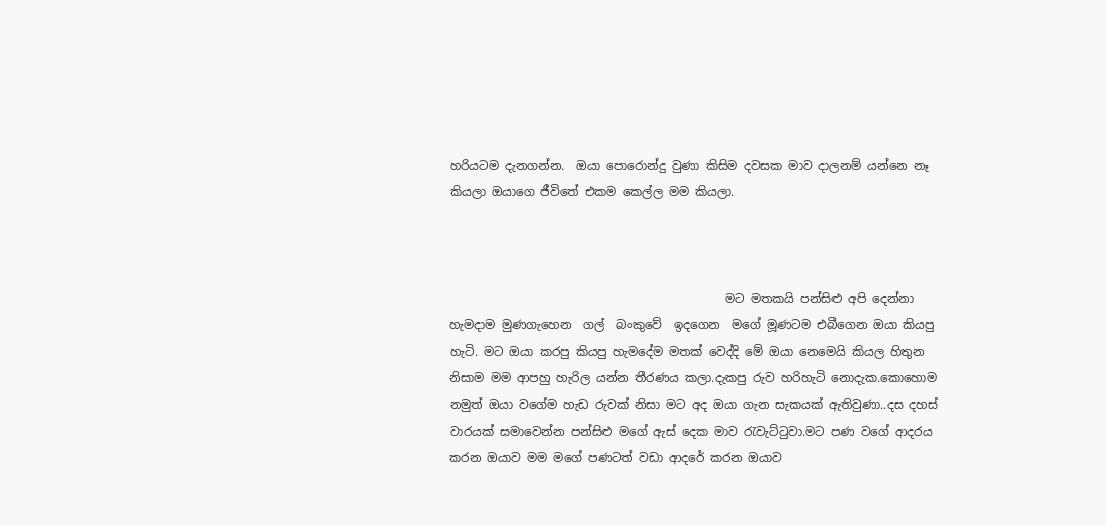හරියටම දැනගන්න.  ඔයා පොරොන්දු වුණා කිසිම දවසක මාව දාලනම් යන්නෙ නෑ කියලා ඔයාගෙ ජීවිතේ එකම කෙල්ල මම කියලා.



                                              මට මතකයි පන්සිළු අපි දෙන්නා හැමදාම මුණගැහෙන  ගල්  බංකුවේ  ඉදගෙන  මගේ මූණටම එබීගෙන ඔයා කියපු හැටි. මට ඔයා කරපු කියපු හැමදේම මතක් වෙද්දි මේ ඔයා නෙමෙයි කියල හිතුන නිසාම මම ආපහු හැරිල යන්න තීරණය කලා.දැකපු රුව හරිහැටි නොදැක.කොහොම නමුත් ඔයා වගේම හැඩ රුවක් නිසා මට අද ඔයා ගැන සැකයක් ඇතිවුණා..දස දහස් වාරයක් සමාවෙන්න පන්සිළු මගේ ඇස් දෙක මාව රැවැට්ටුවා.මට පණ වගේ ආදරය කරන ඔයාව මම මගේ පණටත් වඩා ආදරේ කරන ඔයාව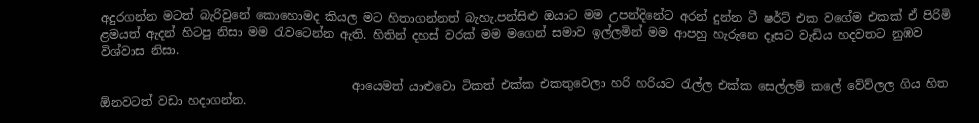අදුරගන්න මටත් බැරිවුනේ කොහොමද කියල මට හිතාගන්නත් බැහැ.පන්සිළු ඔයාට මම උපන්දිනේට අරන් දුන්න ටී ෂර්ට් එක වගේම එකක් ඒ පිරිමි ළමයත් ඇදන් හිටපු නිසා මම රැවටෙන්න ඇති. හිතින් දහස් වරක් මම මගෙන් සමාව ඉල්ලමින් මම ආපහු හැරුනෙ දෑසට වැඩිය හදවතට නුඹව විශ්වාස නිසා.

                                          ආයෙමත් යාළුවො ටිකත් එක්ක එකතුවෙලා හරි හරියට රැල්ල එක්ක සෙල්ලම් කලේ වේව්ලල ගිය හිත ඕනවටත් වඩා හදාගන්න.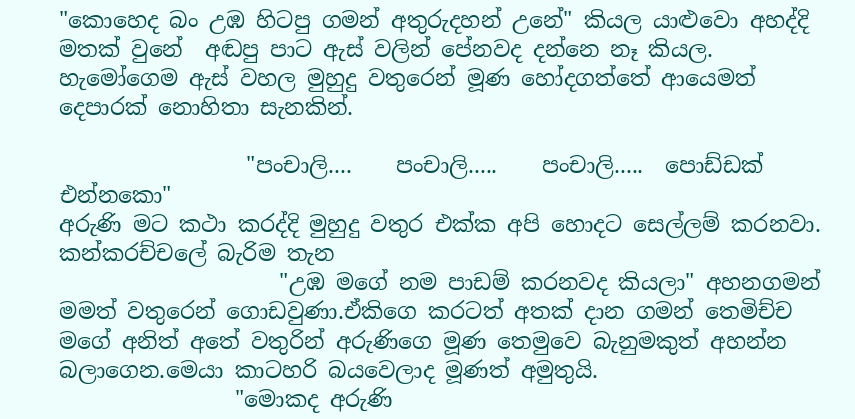"කොහෙද බං උඹ හිටපු ගමන් අතුරුදහන් උනේ" කියල යාළුවො අහද්දි  මතක් වුනේ  අඬපු පාට ඇස් වලින් පේනවද දන්නෙ නෑ කියල. හැමෝගෙම ඇස් වහල මුහුදු වතුරෙන් මූණ හෝදගත්තේ ආයෙමත් දෙපාරක් නොහිතා සැනකින්.

                 "පංචාලි....    පංචාලි.....    පංචාලි.....  පොඩ්ඩක් එන්නකො"
අරුණි මට කථා කරද්දි මුහුදු වතුර එක්ක අපි හොදට සෙල්ලම් කරනවා. කන්කරච්චලේ බැරිම තැන
                    "උඹ මගේ නම පාඩම් කරනවද කියලා" අහනගමන් මමත් වතුරෙන් ගොඩවුණා.ඒකිගෙ කරටත් අතක් දාන ගමන් තෙමිච්ච මගේ අනිත් අතේ වතුරින් අරුණිගෙ මූණ තෙමුවෙ බැනුමකුත් අහන්න බලාගෙන.මෙයා කාටහරි බයවෙලාද මූණත් අමුතුයි.
                "මොකද අරුණි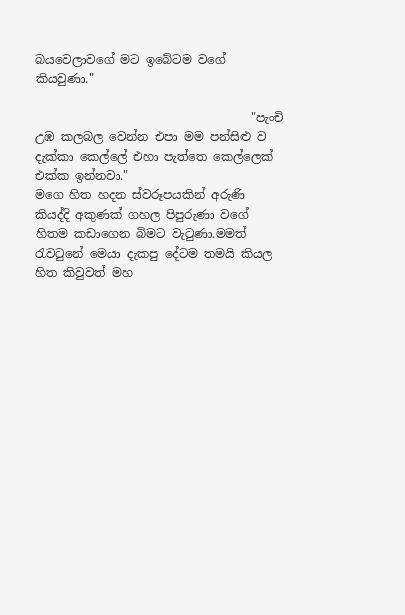බයවෙලාවගේ මට ඉබේටම වගේ කියවුණා."

                                    "පැංචි උඹ කලබල වෙන්න එපා මම පන්සිළු ව   දැක්කා කෙල්ලේ එහා පැත්තෙ කෙල්ලෙක් එක්ක ඉන්නවා."
මගෙ හිත හදන ස්වරූපයකින් අරුණි කියද්දි අකුණක් ගහල පිපුරුණා වගේ හිතම කඩාගෙන බිමට වැටුණා.මමත් රැවටුනේ මෙයා දැකපු දේටම තමයි කියල හිත කිවුවත් මහ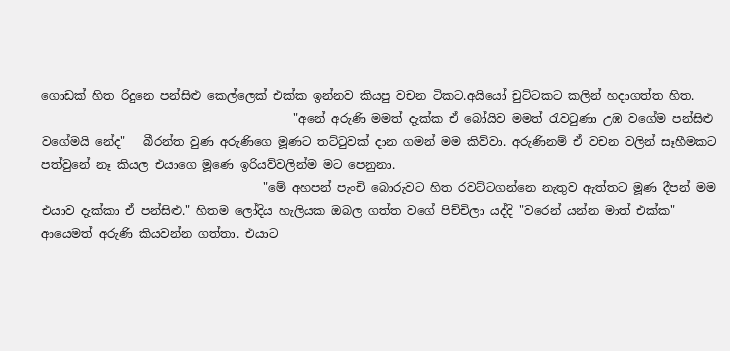ගොඩක් හිත රිදුනෙ පන්සිළු කෙල්ලෙක් එක්ක ඉන්නව කියපු වචන ටිකට.අයියෝ චුට්ටකට කලින් හදාගත්ත හිත.
                                          "අනේ අරුණි මමත් දැක්ක ඒ බෝයිව මමත් රැවටුණා උඹ වගේම පන්සිළු වගේමයි නේද"   බීරන්ත වුණ අරුණිගෙ මූණට තට්ටුවක් දාන ගමන් මම කිව්වා. අරුණිනම් ඒ වචන වලින් සෑහීමකට පත්වුනේ නෑ කියල එයාගෙ මූණෙ ඉරියව්වලින්ම මට පෙනුනා.
                                     "මේ අහපන් පැංචි බොරුවට හිත රවට්ටගන්නෙ නැතුව ඇත්තට මූණ දීපන් මම එයාව දැක්කා ඒ පන්සිළු." හිතම ලෝදිය හැලියක ඔබල ගත්ත වගේ පිච්චිලා යද්දි "වරෙන් යන්න මාත් එක්ක" ආයෙමත් අරුණි කියවන්න ගත්තා. එයාට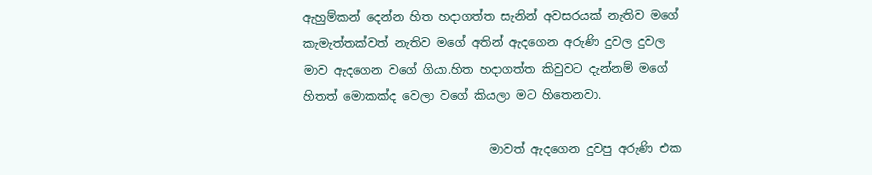ඇහුම්කන් දෙන්න හිත හදාගත්ත සැනින් අවසරයක් නැතිව මගේ කැමැත්තක්වත් නැතිව මගේ අතින් ඇදගෙන අරුණි දුවල දුවල මාව ඇදගෙන වගේ ගියා.හිත හදාගත්ත කිවුවට දැන්නම් මගේ හිතත් මොකක්ද වෙලා වගේ කියලා මට හිතෙනවා.

                               මාවත් ඇදගෙන දුවපු අරුණි එක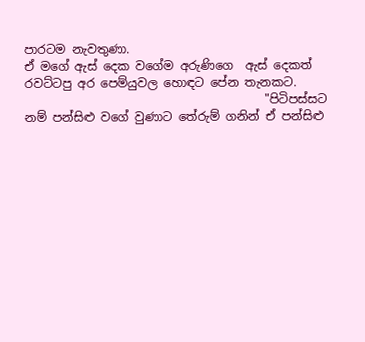පාරටම නැවතුණා.
ඒ මගේ ඇස් දෙක වගේම අරුණිගෙ  ඇස් දෙකත් රවට්ටපු අර පෙම්යුවල හොඳට පේන තැනකට.
                                        "පිටිපස්සට නම් පන්සිළු වගේ වුණාට තේරුම් ගනින් ඒ පන්සිළු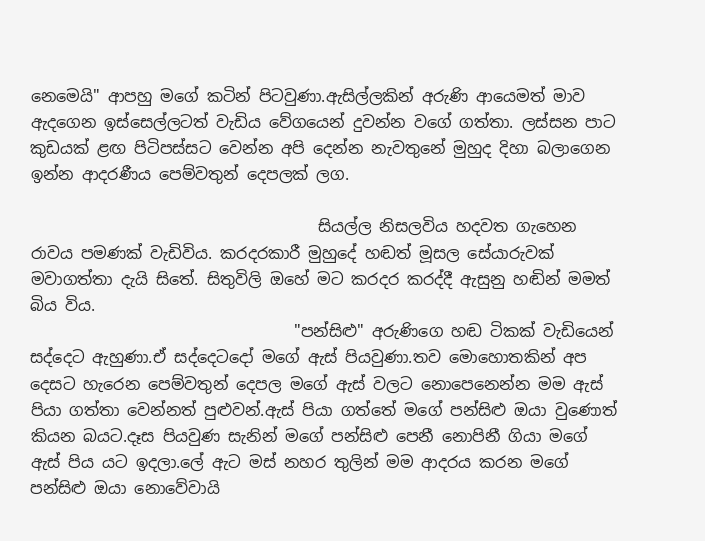නෙමෙයි" ආපහු මගේ කටින් පිටවුණා.ඇසිල්ලකින් අරුණි ආයෙමත් මාව ඇදගෙන ඉස්සෙල්ලටත් වැඩිය වේගයෙන් දුවන්න වගේ ගත්තා. ලස්සන පාට කුඩයක් ළඟ පිටිපස්සට වෙන්න අපි දෙන්න නැවතුනේ මුහුද දිහා බලාගෙන ඉන්න ආදරණීය පෙම්වතුන් දෙපලක් ලග.

                                    සියල්ල නිසලවිය හදවත ගැහෙන රාවය පමණක් වැඩිවිය. කරදරකාරී මුහුදේ හඬත් මූසල සේයාරුවක් මවාගත්තා දැයි සිතේ. සිතුවිලි ඔහේ මට කරදර කරද්දී ඇසුනු හඬින් මමත් බිය විය.
                                 "පන්සිළු" අරුණිගෙ හඬ ටිකක් වැඩියෙන් සද්දෙට ඇහුණා.ඒ සද්දෙටදෝ මගේ ඇස් පියවුණා.තව මොහොතකින් අප දෙසට හැරෙන පෙම්වතුන් දෙපල මගේ ඇස් වලට නොපෙනෙන්න මම ඇස් පියා ගත්තා වෙන්නත් පුළුවන්.ඇස් පියා ගත්තේ මගේ පන්සිළු ඔයා වුණොත් කියන බයට.දෑස පියවුණ සැනින් මගේ පන්සිළු පෙනී නොපිනී ගියා මගේ ඇස් පිය යට ඉදලා.ලේ ඇට මස් නහර තුලින් මම ආදරය කරන මගේ පන්සිළු ඔයා නොවේවායි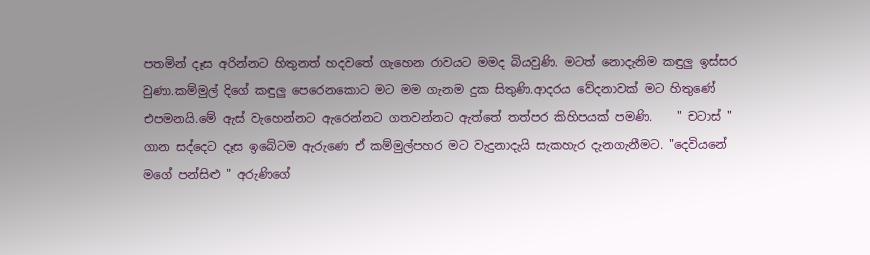පතමින් දෑස අරින්නට හිතුනත් හදවතේ ගැහෙන රාවයට මමද බියවුණි. මටත් නොදැනිම කඳුලු ඉස්සර වුණා.කම්මුල් දිගේ කඳුලු පෙරෙනකොට මට මම ගැනම දුක සිතුණි.ආදරය වේදනාවක් මට හිතුණේ එපමනයි.මේ ඇස් වැහෙන්නට ඇරෙන්නට ගතවන්නට ඇත්තේ තත්පර කිහිපයක් පමණි.    " චටාස් "
ගාන සද්දෙට දෑස ඉබේටම ඇරුණෙ ඒ කම්මුල්පහර මට වැදුනාදැයි සැකහැර දැනගැනීමට. "දෙවියනේ මගේ පන්සිළු " අරුණිගේ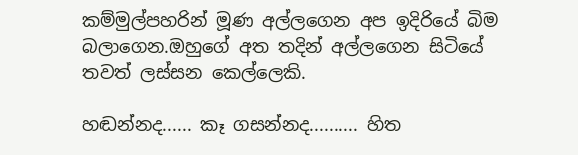කම්මුල්පහරින් මූණ අල්ලගෙන අප ඉදිරියේ බිම බලාගෙන.ඔහුගේ අත තදින් අල්ලගෙන සිටියේ තවත් ලස්සන කෙල්ලෙකි.

හඬන්නද...... කෑ ගසන්නද.......... හිත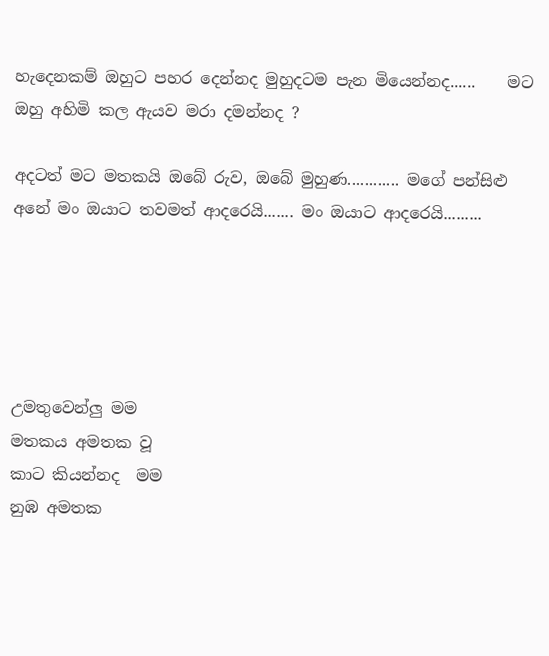හැදෙනකම් ඔහුට පහර දෙන්නද මුහුදටම පැන මියෙන්නද......    මට ඔහු අහිමි කල ඇයව මරා දමන්නද ?

අදටත් මට මතකයි ඔබේ රුව, ඔබේ මුහුණ............ මගේ පන්සිළු අනේ මං ඔයාට තවමත් ආදරෙයි....... මං ඔයාට ආදරෙයි.........





උමතුවෙන්ලු මම
මතකය අමතක වූ
කාට කියන්නද  මම
නුඹ අමතක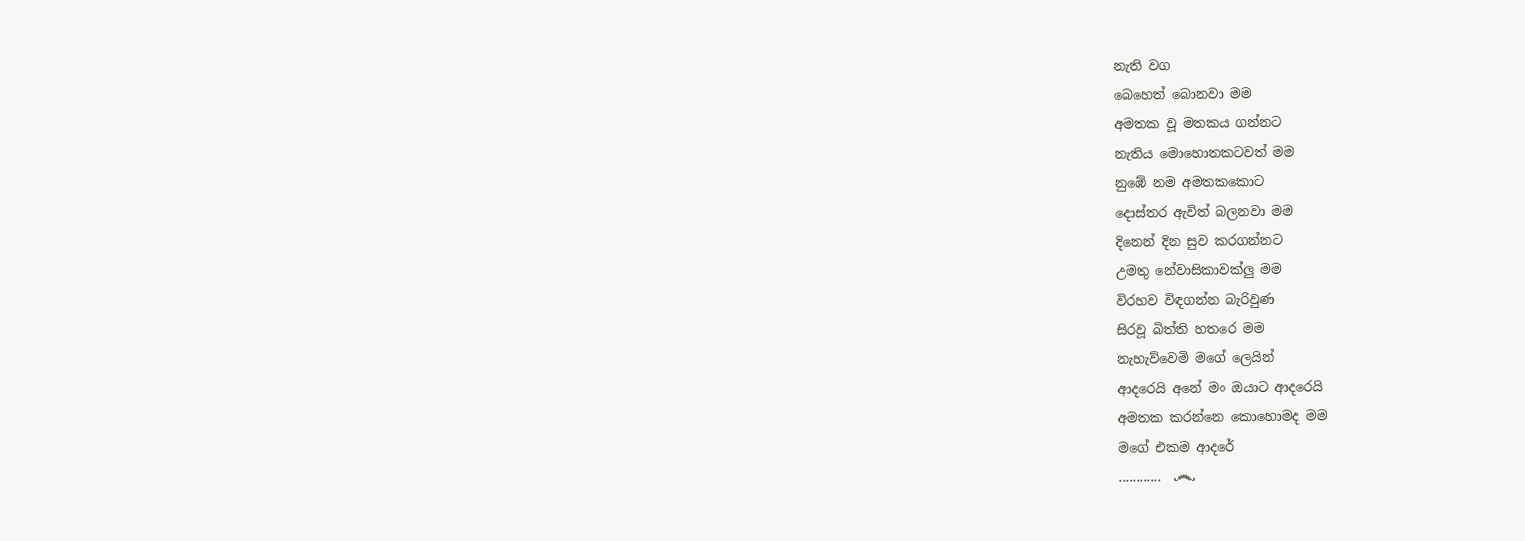නැති වග
බෙහෙත් බොනවා මම
අමතක වූ මතකය ගන්නට
නැතිය මොහොතකටවත් මම
නුඹේ නම අමතකකොට
දොස්තර ඇවිත් බලනවා මම
දිනෙන් දින සුව කරගන්නට
උමතු නේවාසිකාවක්ලු මම
විරහව විඳගන්න බැරිවුණ
සිරවූ බිත්ති හතරෙ මම
නැහැව්වෙමි මගේ ලෙයින්
ආදරෙයි අනේ මං ඔයාට ආදරෙයි
අමතක කරන්නෙ කොහොමද මම
මගේ එකම ආදරේ
............  ෴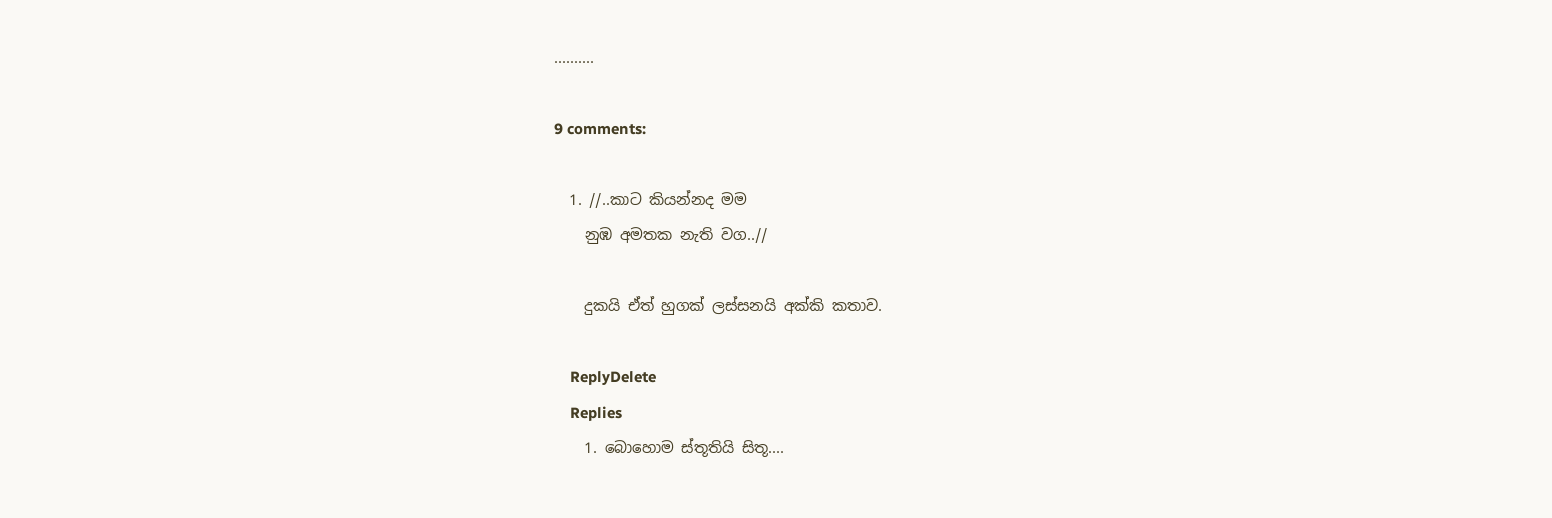..........

9 comments:

  1. //..කාට කියන්නද මම
    නුඹ අමතක නැති වග..//

    දුකයි ඒත් හුගක් ලස්සනයි අක්කි කතාව.

    ReplyDelete
    Replies
    1. බොහොම ස්තූතියි සිතූ....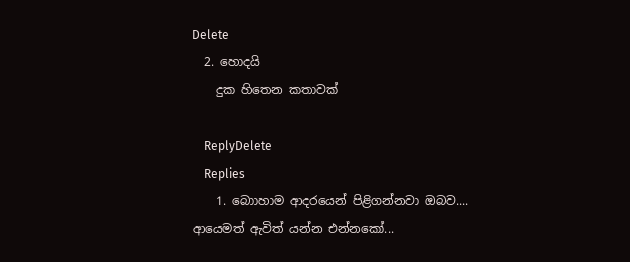Delete
  2. හොදයි
    දුක හිතෙන කතාවක්

    ReplyDelete
    Replies
    1. බොාහාම ආදරයෙන් පිළිගන්නවා ඔබව.... ආයෙමත් ඇවිත් යන්න එන්නකෝ...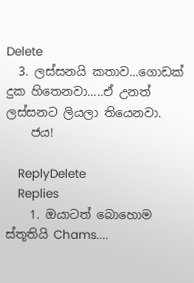Delete
  3. ලස්සනයි කතාව...ගොඩක් දුක හිතෙනවා.....ඒ උනත් ලස්සනට ලියලා තියෙනවා.
    ජය!

    ReplyDelete
    Replies
    1. ඔයාටත් බොහොම ස්තූතියි Chams....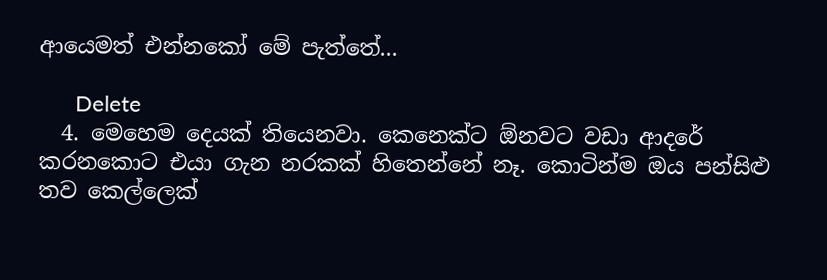ආයෙමත් එන්නකෝ මේ පැත්තේ...

      Delete
  4. මෙහෙම දෙයක් තියෙනවා. කෙනෙක්ට ඕනවට වඩා ආදරේ කරනකොට එයා ගැන නරකක් හිතෙන්නේ නෑ. කොටින්ම ඔය පන්සිළු තව කෙල්ලෙක්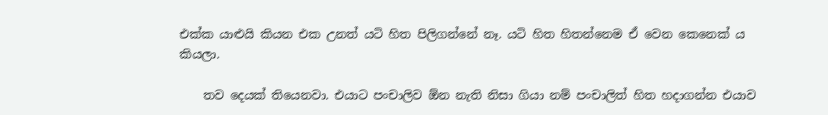එක්ක යාළුයි කියන එක උනත් යටි හිත පිලිගන්නේ නෑ. යටි හිත හිතන්නෙම ඒ වෙන කෙනෙක් ය කියලා.

    තව දෙයක් තියෙනවා. එයාට පංචාලිව ඕන නැති නිසා ගියා නම් පංචාලිත් හිත හදාගන්න එයාව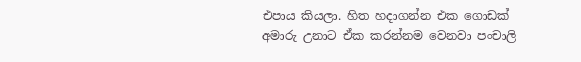එපාය කියලා. හිත හදාගන්න එක ගොඩක් අමාරු උනාට ඒක කරන්නම වෙනවා පංචාලි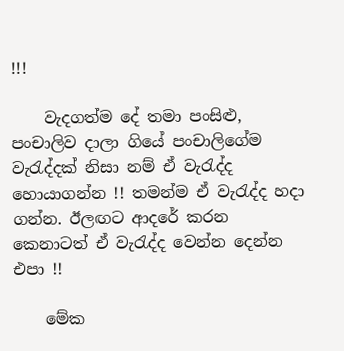!!!

    වැදගත්ම දේ තමා පංසිළු, පංචාලිව දාලා ගියේ පංචාලිගේම වැරැද්දක් නිසා නම් ඒ වැරැද්ද හොයාගන්න !! තමන්ම ඒ වැරැද්ද හදා ගන්න. ඊලඟට ආදරේ කරන කෙනාටත් ඒ වැරැද්ද වෙන්න දෙන්න එපා !!

    මේක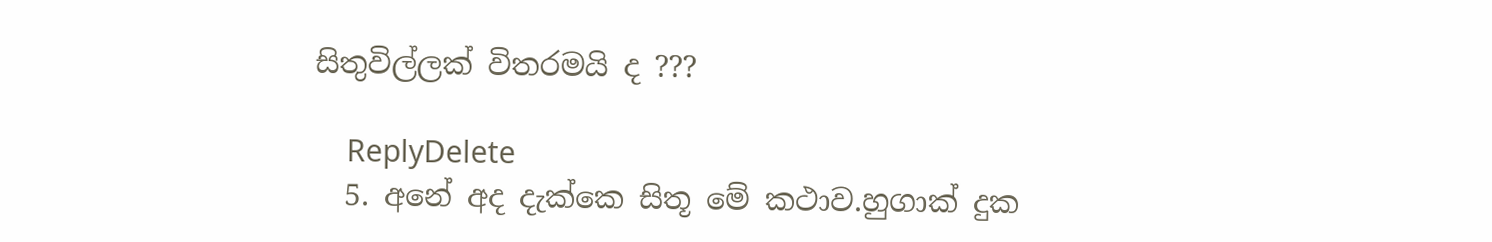සිතුවිල්ලක් විතරමයි ද ???

    ReplyDelete
  5. අනේ අද දැක්කෙ සිතූ මේ කථාව.හුගාක් දුක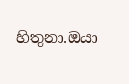හිතුනා.ඔයා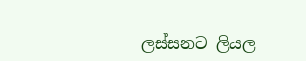ලස්සන‍ට ලියල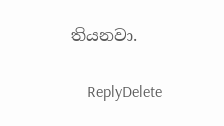තියනවා.

    ReplyDelete